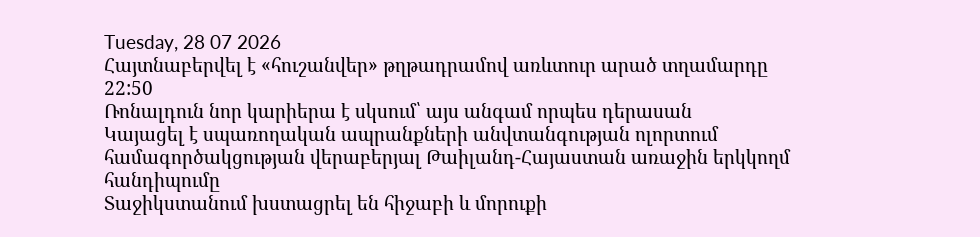Tuesday, 28 07 2026
Հայտնաբերվել է «հուշանվեր» թղթադրամով առևտուր արած տղամարդը
22:50
Ռոնալդուն նոր կարիերա է սկսում՝ այս անգամ որպես դերասան
Կայացել է սպառողական ապրանքների անվտանգության ոլորտում համագործակցության վերաբերյալ Թաիլանդ-Հայաստան առաջին երկկողմ հանդիպումը
Տաջիկստանում խստացրել են հիջաբի և մորուքի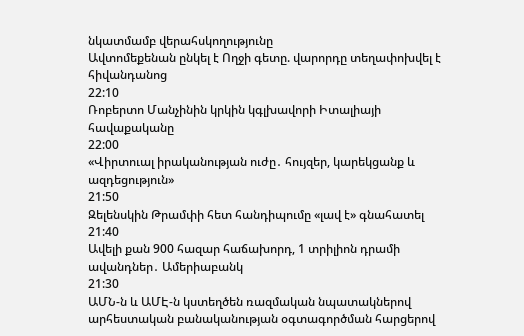նկատմամբ վերահսկողությունը
Ավտոմեքենան ընկել է Ողջի գետը. վարորդը տեղափոխվել է հիվանդանոց
22:10
Ռոբերտո Մանչինին կրկին կգլխավորի Իտալիայի հավաքականը
22:00
«Վիրտուալ իրականության ուժը․ հույզեր, կարեկցանք և ազդեցություն»
21:50
Զելենսկին Թրամփի հետ հանդիպումը «լավ է» գնահատել
21:40
Ավելի քան 900 հազար հաճախորդ, 1 տրիլիոն դրամի ավանդներ․ Ամերիաբանկ
21:30
ԱՄՆ-ն և ԱՄԷ-ն կստեղծեն ռազմական նպատակներով արհեստական բանականության օգտագործման հարցերով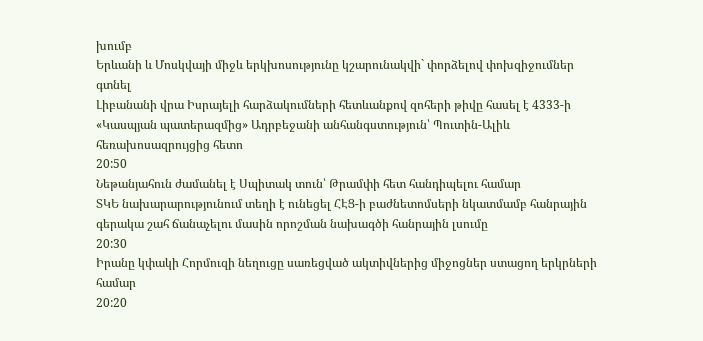խումբ
Երևանի և Մոսկվայի միջև երկխոսությունը կշարունակվի` փորձելով փոխզիջումներ գտնել
Լիբանանի վրա Իսրայելի հարձակումների հետևանքով զոհերի թիվը հասել է 4333-ի
«Կասպյան պատերազմից» Ադրբեջանի անհանգստություն՝ Պուտին-Ալիև հեռախոսազրույցից հետո
20:50
Նեթանյահուն ժամանել է Սպիտակ տուն՝ Թրամփի հետ հանդիպելու համար
ՏԿԵ նախարարությունում տեղի է ունեցել ՀԷՑ-ի բաժնետոմսերի նկատմամբ հանրային գերակա շահ ճանաչելու մասին որոշման նախագծի հանրային լսումը
20:30
Իրանը կփակի Հորմուզի նեղուցը սառեցված ակտիվներից միջոցներ ստացող երկրների համար
20:20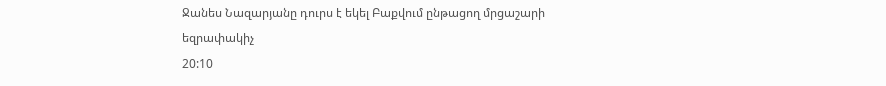Ջանես Նազարյանը դուրս է եկել Բաքվում ընթացող մրցաշարի եզրափակիչ
20:10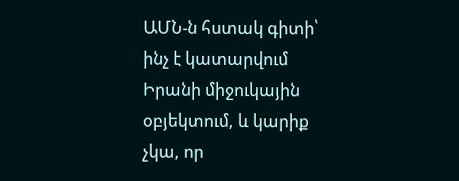ԱՄՆ-ն հստակ գիտի՝ ինչ է կատարվում Իրանի միջուկային օբյեկտում, և կարիք չկա, որ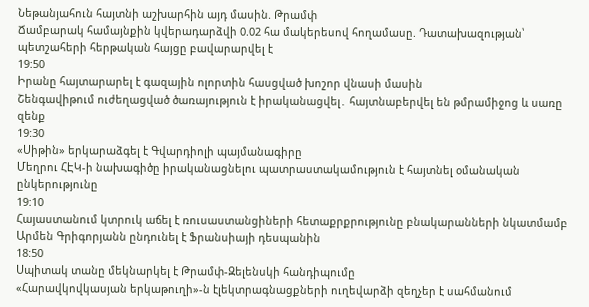Նեթանյահուն հայտնի աշխարհին այդ մասին. Թրամփ
Ճամբարակ համայնքին կվերադարձվի 0.02 հա մակերեսով հողամասը. Դատախազության՝ պետշահերի հերթական հայցը բավարարվել է
19:50
Իրանը հայտարարել է գազային ոլորտին հասցված խոշոր վնասի մասին
Շենգավիթում ուժեղացված ծառայություն է իրականացվել․ հայտնաբերվել են թմրամիջոց և սառը զենք
19:30
«Սիթին» երկարաձգել է Գվարդիոլի պայմանագիրը
Մեղրու ՀԷԿ-ի նախագիծը իրականացնելու պատրաստակամություն է հայտնել օմանական ընկերությունը
19:10
Հայաստանում կտրուկ աճել է ռուսաստանցիների հետաքրքրությունը բնակարանների նկատմամբ
Արմեն Գրիգորյանն ընդունել է Ֆրանսիայի դեսպանին
18:50
Սպիտակ տանը մեկնարկել է Թրամփ-Զելենսկի հանդիպումը
«Հարավկովկասյան երկաթուղի»-ն էլեկտրագնացքների ուղեվարձի զեղչեր է սահմանում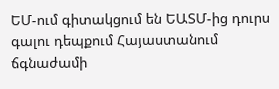ԵՄ-ում գիտակցում են ԵԱՏՄ-ից դուրս գալու դեպքում Հայաստանում ճգնաժամի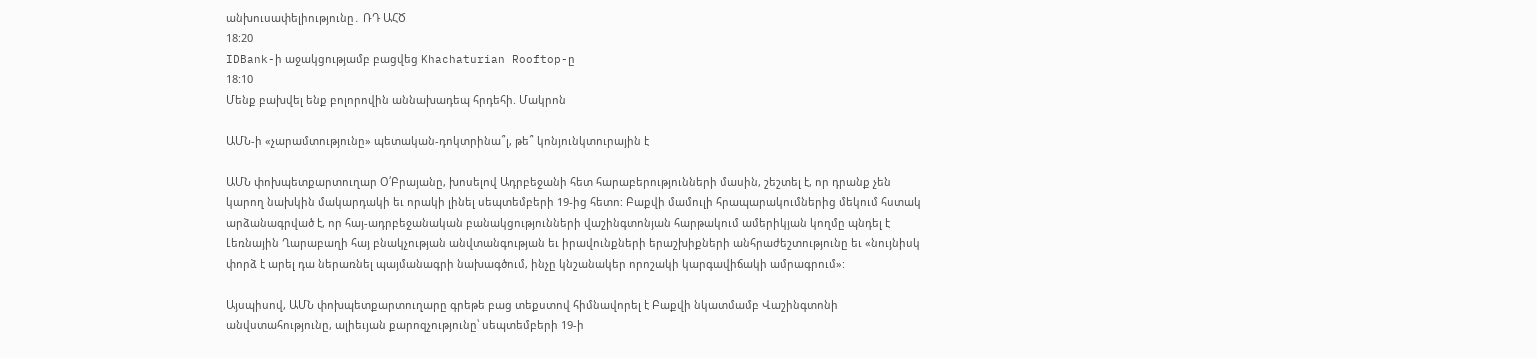անխուսափելիությունը․ ՌԴ ԱՀԾ
18:20
IDBank-ի աջակցությամբ բացվեց Khachaturian Rooftop-ը
18:10
Մենք բախվել ենք բոլորովին աննախադեպ հրդեհի. Մակրոն

ԱՄՆ-ի «չարամտությունը» պետական-դոկտրինա՞լ, թե՞ կոնյունկտուրային է

ԱՄՆ փոխպետքարտուղար Օ՛Բրայանը, խոսելով Ադրբեջանի հետ հարաբերությունների մասին, շեշտել է, որ դրանք չեն կարող նախկին մակարդակի եւ որակի լինել սեպտեմբերի 19-ից հետո: Բաքվի մամուլի հրապարակումներից մեկում հստակ արձանագրված է, որ հայ-ադրբեջանական բանակցությունների վաշինգտոնյան հարթակում ամերիկյան կողմը պնդել է Լեռնային Ղարաբաղի հայ բնակչության անվտանգության եւ իրավունքների երաշխիքների անհրաժեշտությունը եւ «նույնիսկ փորձ է արել դա ներառնել պայմանագրի նախագծում, ինչը կնշանակեր որոշակի կարգավիճակի ամրագրում»:

Այսպիսով, ԱՄՆ փոխպետքարտուղարը գրեթե բաց տեքստով հիմնավորել է Բաքվի նկատմամբ Վաշինգտոնի անվստահությունը, ալիեւյան քարոզչությունը՝ սեպտեմբերի 19-ի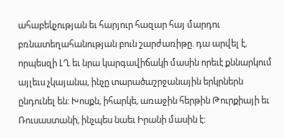ահաբեկչության եւ հարյուր հազար հայ մարդու բռնատեղահանության բուն շարժառիթը. դա արվել է, որպեսզի ԼՂ եւ նրա կարգավիճակի մասին որեւէ քննարկում այլեւս չկայանա, ինչը տարածաշրջանային երկրներն ընդունել են: Խոսքն, իհարկե, առաջին հերթին Թուրքիայի եւ Ռուսաստանի, ինչպես նաեւ Իրանի մասին է: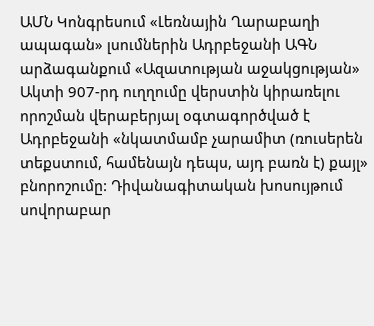ԱՄՆ Կոնգրեսում «Լեռնային Ղարաբաղի ապագան» լսումներին Ադրբեջանի ԱԳՆ արձագանքում «Ազատության աջակցության» Ակտի 907-րդ ուղղումը վերստին կիրառելու որոշման վերաբերյալ օգտագործված է Ադրբեջանի «նկատմամբ չարամիտ (ռուսերեն տեքստում, համենայն դեպս, այդ բառն է) քայլ» բնորոշումը: Դիվանագիտական խոսույթում սովորաբար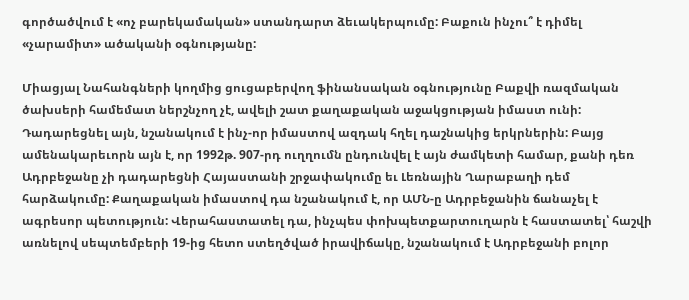գործածվում է «ոչ բարեկամական» ստանդարտ ձեւակերպումը: Բաքուն ինչու՞ է դիմել «չարամիտ» ածականի օգնությանը:

Միացյալ Նահանգների կողմից ցուցաբերվող ֆինանսական օգնությունը Բաքվի ռազմական ծախսերի համեմատ ներշնչող չէ, ավելի շատ քաղաքական աջակցության իմաստ ունի: Դադարեցնել այն, նշանակում է ինչ-որ իմաստով ազդակ հղել դաշնակից երկրներին: Բայց ամենակարեւորն այն է, որ 1992թ. 907-րդ ուղղումն ընդունվել է այն ժամկետի համար, քանի դեռ Ադրբեջանը չի դադարեցնի Հայաստանի շրջափակումը եւ Լեռնային Ղարաբաղի դեմ հարձակումը: Քաղաքական իմաստով դա նշանակում է, որ ԱՄՆ-ը Ադրբեջանին ճանաչել է ագրեսոր պետություն: Վերահաստատել դա, ինչպես փոխպետքարտուղարն է հաստատել՝ հաշվի առնելով սեպտեմբերի 19-ից հետո ստեղծված իրավիճակը, նշանակում է Ադրբեջանի բոլոր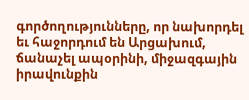գործողությունները, որ նախորդել եւ հաջորդում են Արցախում, ճանաչել ապօրինի, միջազգային իրավունքին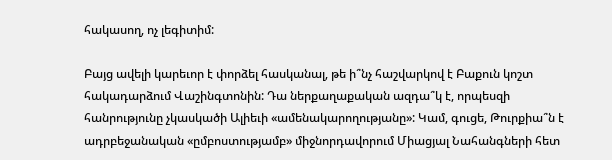հակասող, ոչ լեգիտիմ:

Բայց ավելի կարեւոր է փորձել հասկանալ, թե ի՞նչ հաշվարկով է Բաքուն կոշտ հակադարձում Վաշինգտոնին: Դա ներքաղաքական ազդա՞կ է, որպեսզի հանրությունը չկասկածի Ալիեւի «ամենակարողությանը»: Կամ, գուցե, Թուրքիա՞ն է ադրբեջանական «ըմբոստությամբ» միջնորդավորում Միացյալ Նահանգների հետ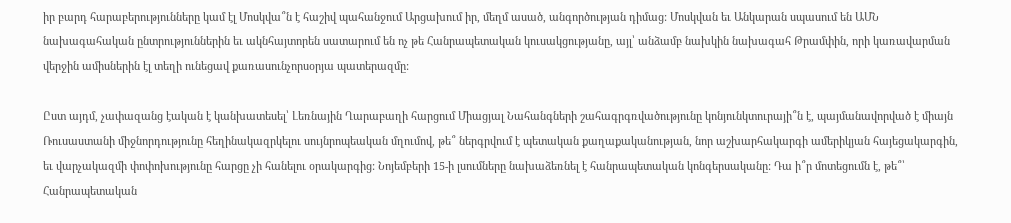իր բարդ հարաբերությունները կամ էլ Մոսկվա՞ն է հաշիվ պահանջում Արցախում իր, մեղմ ասած, անգործության դիմաց: Մոսկվան եւ Անկարան սպասում են ԱՄՆ նախագահական ընտրություններին եւ ակնհայտորեն սատարում են ոչ թե Հանրապետական կուսակցությանը, այլ՝ անձամբ նախկին նախագահ Թրամփին, որի կառավարման վերջին ամիսներին էլ տեղի ունեցավ քառասունչորսօրյա պատերազմը:

Ըստ այդմ, չափազանց էական է կանխատեսել՝ Լեռնային Ղարաբաղի հարցում Միացյալ Նահանգների շահագրգռվածությունը կոնյունկտուրայի՞ն է, պայմանավորված է միայն Ռուսաստանի միջնորդությունը հեղինակազրկելու սույնրոպեական մղումով, թե՞ ներգրվում է պետական քաղաքականության, նոր աշխարհակարգի ամերիկյան հայեցակարգին, եւ վարչակազմի փոփոխությունը հարցը չի հանելու օրակարգից: Նոյեմբերի 15-ի լսումները նախաձեռնել է հանրապետական կոնգերսականը: Դա ի՞ր մոտեցումն է, թե՞՝ Հանրապետական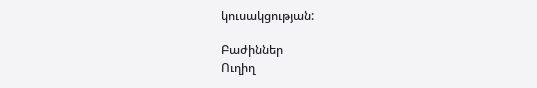կուսակցության:

Բաժիններ
Ուղիղ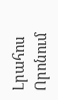Լրահոս
Որոնում